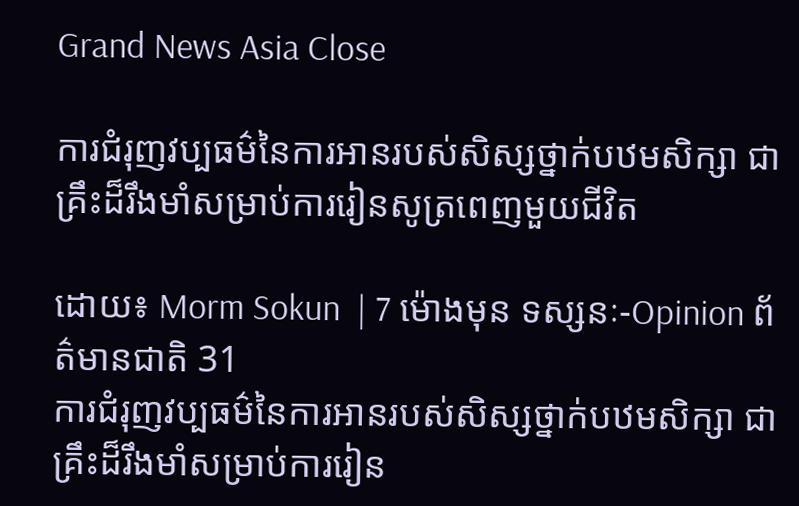Grand News Asia Close

ការជំរុញវប្បធម៌នៃការអានរបស់សិស្សថ្នាក់បឋមសិក្សា ជាគ្រឹះដ៏រឹងមាំសម្រាប់ការរៀនសូត្រពេញមួយជីវិត

ដោយ៖ Morm Sokun  | 7 ម៉ោងមុន ទស្សនៈ-Opinion ព័ត៌មានជាតិ 31
ការជំរុញវប្បធម៌នៃការអានរបស់សិស្សថ្នាក់បឋមសិក្សា ជាគ្រឹះដ៏រឹងមាំសម្រាប់ការរៀន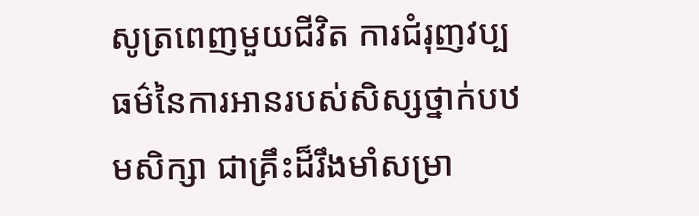សូត្រពេញមួយជីវិត ការជំរុញវប្បធម៌នៃការអានរបស់សិស្សថ្នាក់បឋមសិក្សា ជាគ្រឹះដ៏រឹងមាំសម្រា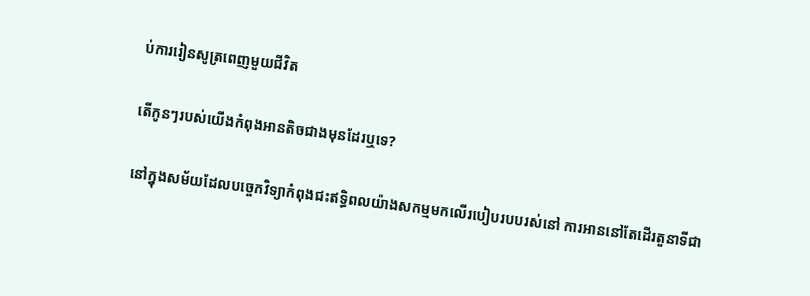ប់ការរៀនសូត្រពេញមួយជីវិត

តើកូនៗរបស់យើងកំពុងអានតិចជាងមុនដែរឬទេ?

នៅក្នុងសម័យដែលបច្ចេកវិទ្យាកំពុងជះឥទ្ធិពលយ៉ាងសកម្មមកលើរបៀបរបបរស់នៅ ការអាននៅតែដើរតួនាទីជា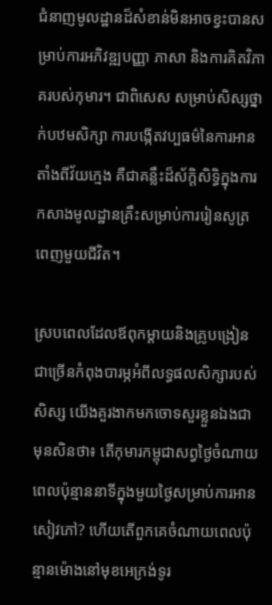ជំនាញមូលដ្ឋានដ៏សំខាន់មិនអាចខ្វះបានសម្រាប់ការអភិវឌ្ឍបញ្ញា ភាសា និងការគិតវិភាគរបស់កុមារ។ ជាពិសេស សម្រាប់សិស្សថ្នាក់បឋមសិក្សា ការបង្កើតវប្បធម៌នៃការអានតាំងពីវ័យក្មេង គឺជាគន្លឹះដ៏ស័ក្តិសិទ្ធិក្នុងការកសាងមូលដ្ឋានគ្រឹះសម្រាប់ការរៀនសូត្រពេញមួយជីវិត។

ស្របពេលដែលឪពុកម្តាយនិងគ្រូបង្រៀនជាច្រើនកំពុងបារម្ភអំពីលទ្ធផលសិក្សារបស់សិស្ស យើងគួរងាកមកចោទសួរខ្លួនឯងជាមុនសិនថា៖ តើកុមារកម្ពុជាសព្វថ្ងៃចំណាយពេលប៉ុន្មាននាទីក្នុងមួយថ្ងៃសម្រាប់ការអានសៀវភៅ? ហើយតើពួកគេចំណាយពេលប៉ុន្មានម៉ោងនៅមុខអេក្រង់ទូរ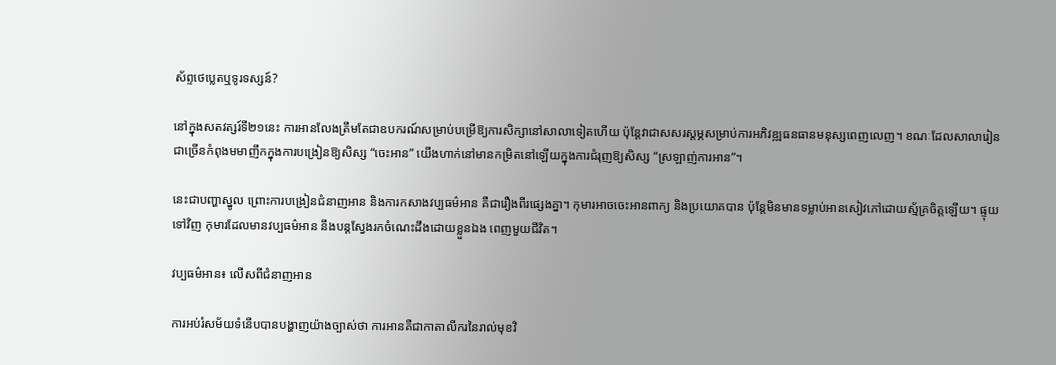ស័ព្ទថេប្លេតឬទូរទស្សន៍?

នៅក្នុងសតវត្សរ៍ទី២១នេះ ការអានលែងត្រឹមតែជាឧបករណ៍សម្រាប់បម្រើឱ្យការសិក្សានៅសាលាទៀតហើយ ប៉ុន្តែវាជាសសរស្ដម្ភសម្រាប់ការអភិវឌ្ឍធនធានមនុស្សពេញលេញ។ ខណៈដែលសាលារៀនជាច្រើនកំពុងមមាញឹកក្នុងការបង្រៀនឱ្យសិស្ស “ចេះអាន” យើងហាក់នៅមានកម្រិតនៅឡើយក្នុងការជំរុញឱ្យសិស្ស “ស្រឡាញ់ការអាន”។

នេះជាបញ្ហាស្នូល ព្រោះការបង្រៀនជំនាញអាន និងការកសាងវប្បធម៌អាន គឺជារឿងពីរផ្សេងគ្នា។ កុមារអាចចេះអានពាក្យ និងប្រយោគបាន ប៉ុន្តែមិនមានទម្លាប់អានសៀវភៅដោយស្ម័គ្រចិត្តឡើយ។ ផ្ទុយទៅវិញ កុមារដែលមានវប្បធម៌អាន នឹងបន្តស្វែងរកចំណេះដឹងដោយខ្លួនឯង ពេញមួយជីវិត។

វប្បធម៌អាន៖ លើសពីជំនាញអាន

ការអប់រំសម័យទំនើបបានបង្ហាញយ៉ាងច្បាស់ថា ការអានគឺជាកាតាលីករនៃរាល់មុខវិ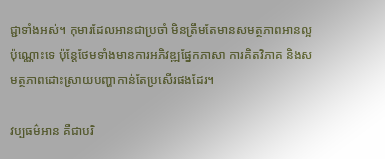ជ្ជាទាំងអស់។ កុមារដែលអានជាប្រចាំ មិនត្រឹមតែមានសមត្ថភាពអានល្អប៉ុណ្ណោះទេ ប៉ុន្តែថែមទាំងមានការអភិវឌ្ឍផ្នែកភាសា ការគិតវិភាគ និងសមត្ថភាពដោះស្រាយបញ្ហាកាន់តែប្រសើរផងដែរ។

វប្បធម៌អាន គឺជាបរិ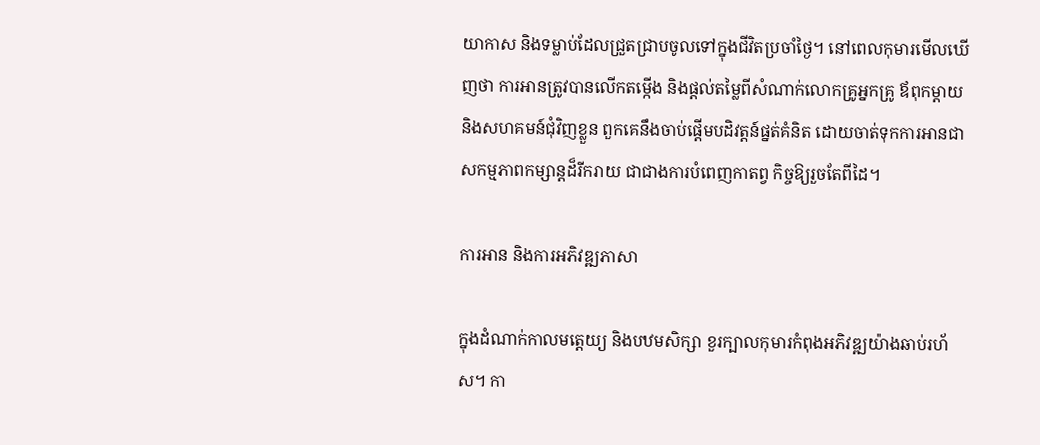យាកាស និងទម្លាប់ដែលជ្រួតជ្រាបចូលទៅក្នុងជីវិតប្រចាំថ្ងៃ។ នៅពេលកុមារមើលឃើញថា ការអានត្រូវបានលើកតម្កើង និងផ្តល់តម្លៃពីសំណាក់លោកគ្រូអ្នកគ្រូ ឪពុកម្តាយ និងសហគមន៍ជុំវិញខ្លួន ពួកគេនឹងចាប់ផ្តើមបដិវត្តន៍ផ្នត់គំនិត ដោយចាត់ទុកការអានជាសកម្មភាពកម្សាន្តដ៏រីករាយ ជាជាងការបំពេញកាតព្វ កិច្ចឱ្យរួចតែពីដៃ។

ការអាន និងការអភិវឌ្ឍភាសា

ក្នុងដំណាក់កាលមត្តេយ្យ និងបឋមសិក្សា ខួរក្បាលកុមារកំពុងអភិវឌ្ឍយ៉ាងឆាប់រហ័ស។ កា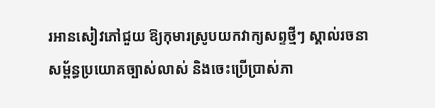រអានសៀវភៅជួយ ឱ្យកុមារស្រូបយកវាក្យសព្ទថ្មីៗ ស្គាល់រចនាសម្ព័ន្ធប្រយោគច្បាស់លាស់ និងចេះប្រើប្រាស់ភា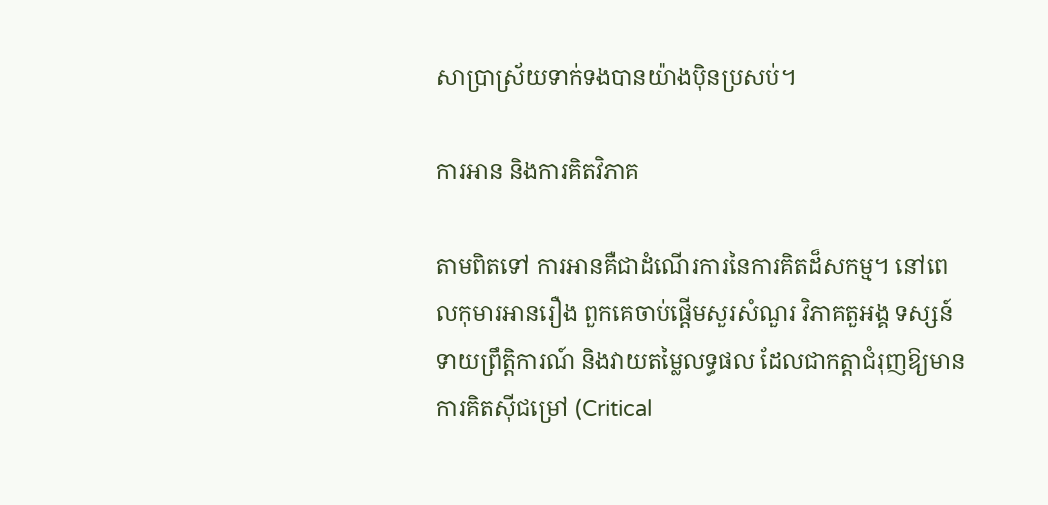សាប្រាស្រ័យទាក់ទងបានយ៉ាងប៉ិនប្រសប់។

ការអាន និងការគិតវិភាគ

តាមពិតទៅ ការអានគឺជាដំណើរការនៃការគិតដ៏សកម្ម។ នៅពេលកុមារអានរឿង ពួកគេចាប់ផ្តើមសួរសំណួរ វិភាគតួអង្គ ទស្សន៍ទាយព្រឹត្តិការណ៍ និងវាយតម្លៃលទ្ធផល ដែលជាកត្តាជំរុញឱ្យមានការគិតស៊ីជម្រៅ (Critical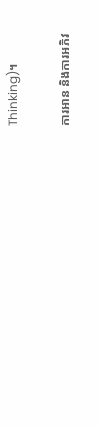Thinking)។

ការអាន និងការអភិវ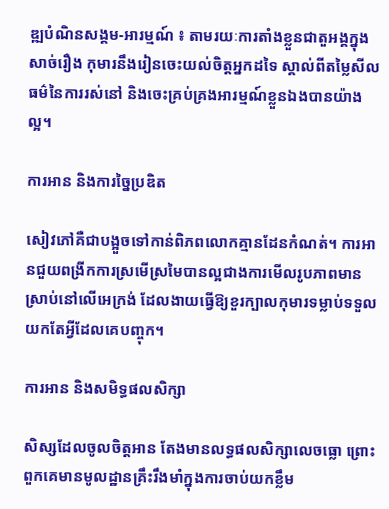ឌ្ឍបំណិនសង្គម-អារម្មណ៍ ៖ តាមរយៈការតាំងខ្លួនជាតួអង្គក្នុងសាច់រឿង កុមារនឹងរៀនចេះយល់ចិត្តអ្នកដទៃ ស្គាល់ពីតម្លៃសីលធម៌នៃការរស់នៅ និងចេះគ្រប់គ្រងអារម្មណ៍ខ្លួនឯងបានយ៉ាង ល្អ។

ការអាន និងការច្នៃប្រឌិត

សៀវភៅគឺជាបង្អួចទៅកាន់ពិភពលោកគ្មានដែនកំណត់។ ការអានជួយពង្រីកការស្រមើស្រមៃបានល្អជាងការមើលរូបភាពមានស្រាប់នៅលើអេក្រង់ ដែលងាយធ្វើឱ្យខួរក្បាលកុមារទម្លាប់ទទួលយកតែអ្វីដែលគេបញ្ចុក។

ការអាន និងសមិទ្ធផលសិក្សា

សិស្សដែលចូលចិត្តអាន តែងមានលទ្ធផលសិក្សាលេចធ្លោ ព្រោះពួកគេមានមូលដ្ឋានគ្រឹះរឹងមាំក្នុងការចាប់យកខ្លឹម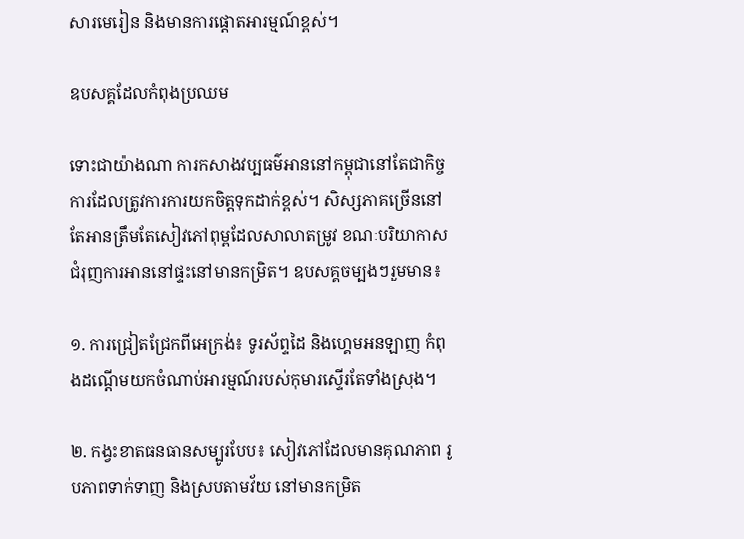សារមេរៀន និងមានការផ្តោតអារម្មណ៍ខ្ពស់។

ឧបសគ្គដែលកំពុងប្រឈម

ទោះជាយ៉ាងណា ការកសាងវប្បធម៌អាននៅកម្ពុជានៅតែជាកិច្ចការដែលត្រូវការការយកចិត្តទុកដាក់ខ្ពស់។ សិស្សភាគច្រើននៅតែអានត្រឹមតែសៀវភៅពុម្ពដែលសាលាតម្រូវ ខណៈបរិយាកាសជំរុញការអាននៅផ្ទះនៅមានកម្រិត។ ឧបសគ្គចម្បងៗរួមមាន៖

១. ការជ្រៀតជ្រែកពីអេក្រង់៖ ទូរស័ព្ទដៃ និងហ្គេមអនឡាញ កំពុងដណ្តើមយកចំណាប់អារម្មណ៍របស់កុមារស្ទើរតែទាំងស្រុង។

២. កង្វះខាតធនធានសម្បូរបែប៖ សៀវភៅដែលមានគុណភាព រូបភាពទាក់ទាញ និងស្របតាមវ័យ នៅមានកម្រិត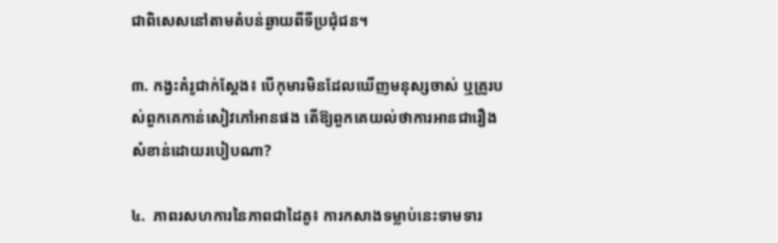ជាពិសេសនៅតាមតំបន់ឆ្ងាយពីទីប្រជុំជន។

៣. កង្វះគំរូជាក់ស្តែង៖ បើកុមារមិនដែលឃើញមនុស្សចាស់ ឬគ្រូរបស់ពួកគេកាន់សៀវភៅអានផង តើឱ្យពួកគេយល់ថាការអានជារឿងសំខាន់ដោយរបៀបណា?

៤.  ភាពរសហការនៃភាពជាដៃគូ៖ ការកសាងទម្លាប់នេះទាមទារ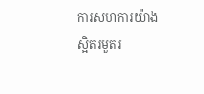ការសហការយ៉ាងស្អិតរមួតរ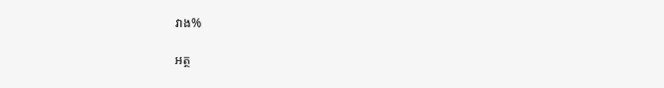វាង%

អត្ថ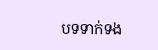បទទាក់ទង